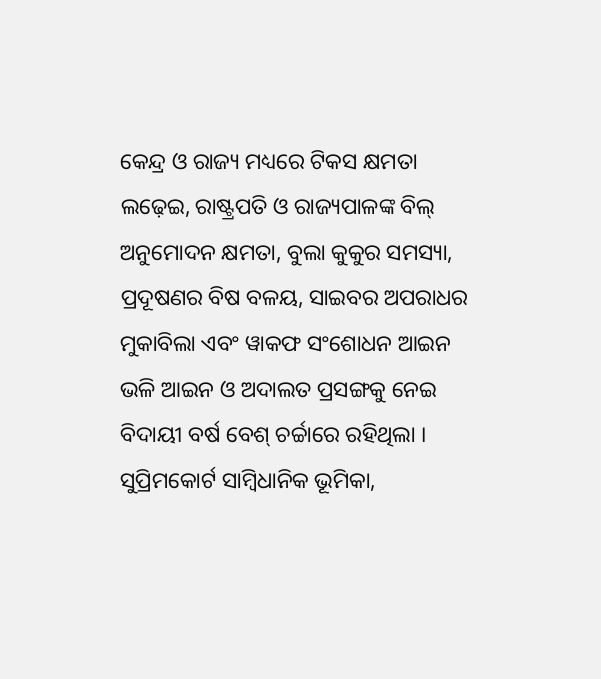କେନ୍ଦ୍ର ଓ ରାଜ୍ୟ ମଧ୍ୟରେ ଟିକସ କ୍ଷମତା ଲଢ଼େଇ, ରାଷ୍ଟ୍ରପତି ଓ ରାଜ୍ୟପାଳଙ୍କ ବିଲ୍ ଅନୁମୋଦନ କ୍ଷମତା, ବୁଲା କୁକୁର ସମସ୍ୟା, ପ୍ରଦୂଷଣର ବିଷ ବଳୟ, ସାଇବର ଅପରାଧର ମୁକାବିଲା ଏବଂ ୱାକଫ ସଂଶୋଧନ ଆଇନ ଭଳି ଆଇନ ଓ ଅଦାଲତ ପ୍ରସଙ୍ଗକୁ ନେଇ ବିଦାୟୀ ବର୍ଷ ବେଶ୍ ଚର୍ଚ୍ଚାରେ ରହିଥିଲା । ସୁପ୍ରିମକୋର୍ଟ ସାମ୍ବିଧାନିକ ଭୂମିକା,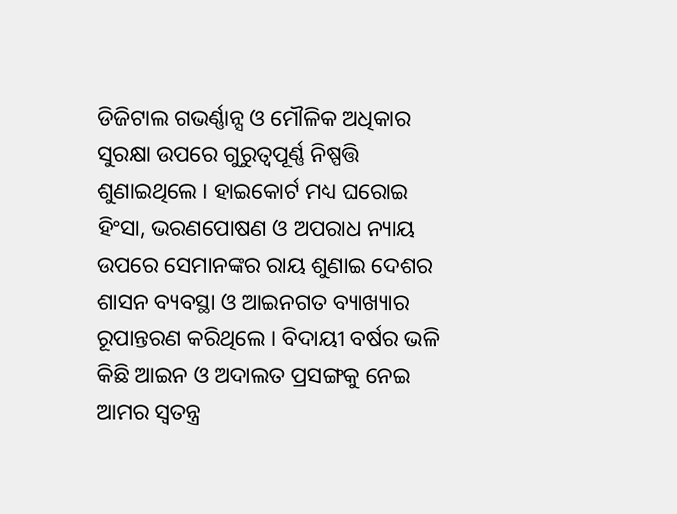ଡିଜିଟାଲ ଗଭର୍ଣ୍ଣାନ୍ସ ଓ ମୌଳିକ ଅଧିକାର ସୁରକ୍ଷା ଉପରେ ଗୁରୁତ୍ୱପୂର୍ଣ୍ଣ ନିଷ୍ପତ୍ତି ଶୁଣାଇଥିଲେ । ହାଇକୋର୍ଟ ମଧ୍ୟ ଘରୋଇ ହିଂସା, ଭରଣପୋଷଣ ଓ ଅପରାଧ ନ୍ୟାୟ ଉପରେ ସେମାନଙ୍କର ରାୟ ଶୁଣାଇ ଦେଶର ଶାସନ ବ୍ୟବସ୍ଥା ଓ ଆଇନଗତ ବ୍ୟାଖ୍ୟାର ରୂପାନ୍ତରଣ କରିଥିଲେ । ବିଦାୟୀ ବର୍ଷର ଭଳି କିଛି ଆଇନ ଓ ଅଦାଲତ ପ୍ରସଙ୍ଗକୁ ନେଇ ଆମର ସ୍ୱତନ୍ତ୍ର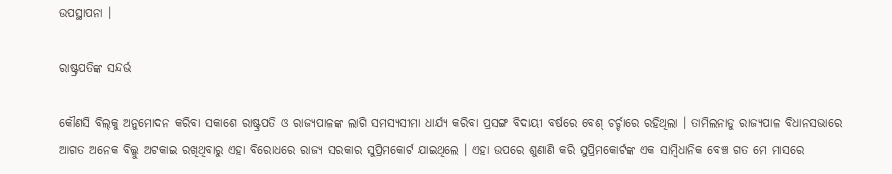ଉପସ୍ଥାପନା ।

ରାଷ୍ଟ୍ରପତିଙ୍କ ସନ୍ଦର୍ଭ

କୌଣସି ବିଲ୍‌କୁ ଅନୁମୋଦନ କରିବା ସକାଶେ ରାଷ୍ଟ୍ରପତି ଓ ରାଜ୍ୟପାଳଙ୍କ ଲାଗି ସମସ୍ୟସୀମା ଧାର୍ଯ୍ୟ କରିବା ପ୍ରସଙ୍ଗ ବିଦାୟୀ ବର୍ଷରେ ବେଶ୍ ଚର୍ଚ୍ଚାରେ ରହିଥିଲା । ତାମିଲନାଡୁ ରାଜ୍ୟପାଳ ବିଧାନସଭାରେ ଆଗତ ଅନେକ ବିଲ୍କୁ ଅଟକାଇ ରଖିଥିବାରୁ ଏହା ବିରୋଧରେ ରାଜ୍ୟ ସରକାର ସୁପ୍ରିମକୋର୍ଟ ଯାଇଥିଲେ । ଏହା ଉପରେ ଶୁଣାଣି କରି ସୁପ୍ରିମକୋର୍ଟଙ୍କ ଏକ ସାମ୍ବିଧାନିକ ବେଞ୍ଚ ଗତ ମେ ମାସରେ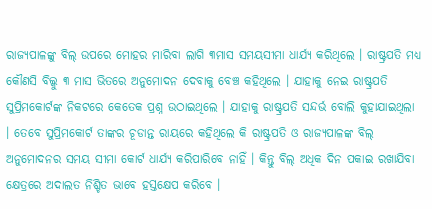ରାଜ୍ୟପାଳଙ୍କୁ ବିଲ୍ ଉପରେ ମୋହର ମାରିବା ଲାଗି ୩ମାସ ସମୟସୀମା ଧାର୍ଯ୍ୟ କରିଥିଲେ । ରାଷ୍ଟ୍ରପତି ମଧ୍ୟ କୌଣସି ବିଲ୍କୁ ୩ ମାସ ଭିତରେ ଅନୁମୋଦନ ଦେବାକୁ ବେଞ୍ଚ କହିଥିଲେ । ଯାହାକୁ ନେଇ ରାଷ୍ଟ୍ରପତି ସୁପ୍ରିମକୋର୍ଟଙ୍କ ନିକଟରେ କେତେକ ପ୍ରଶ୍ନ ଉଠାଇଥିଲେ । ଯାହାକୁ ରାଷ୍ଟ୍ରପତି ସନ୍ଦର୍ଭ ବୋଲି କୁହାଯାଇଥିଲା । ତେବେ ସୁପ୍ରିମକୋର୍ଟ ତାଙ୍କର ଚୂଡାନ୍ତ ରାୟରେ କହିଥିଲେ କି ରାଷ୍ଟ୍ରପତି ଓ ରାଜ୍ୟପାଳଙ୍କ ବିଲ୍ ଅନୁମୋଦନର ସମୟ ସୀମା କୋର୍ଟ ଧାର୍ଯ୍ୟ କରିପାରିବେ ନାହିଁ । କିନ୍ତୁ ବିଲ୍ ଅଧିକ ଦିନ ପକାଇ ରଖାଯିବା କ୍ଷେତ୍ରରେ ଅଦାଲତ ନିଶ୍ଚିତ ଭାବେ ହସ୍ତକ୍ଷେପ କରିବେ ।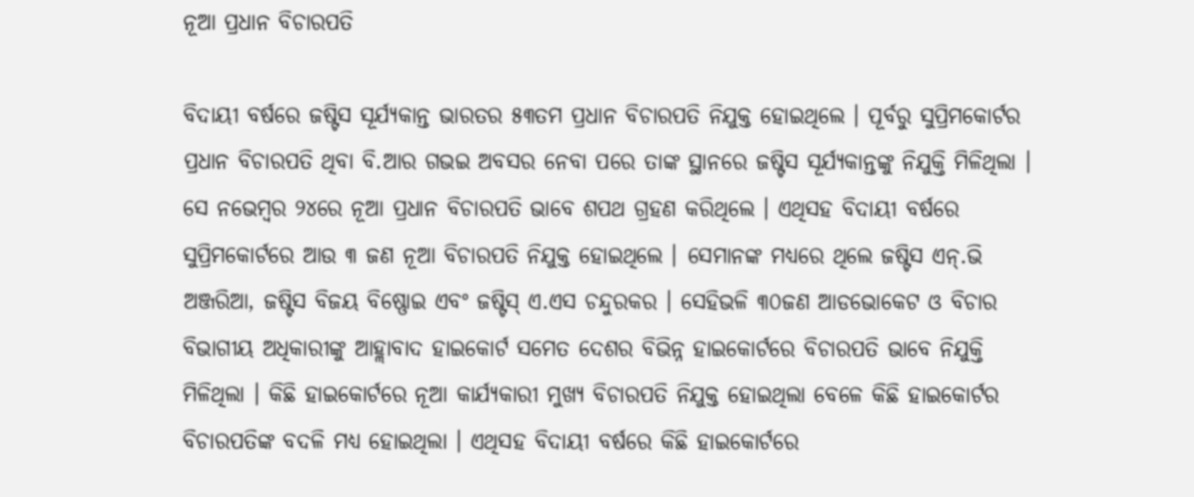ନୂଆ ପ୍ରଧାନ ବିଚାରପତି

ବିଦାୟୀ ବର୍ଷରେ ଜଷ୍ଟିସ ସୂର୍ଯ୍ୟକାନ୍ତ ଭାରତର ୫୩ତମ ପ୍ରଧାନ ବିଚାରପତି ନିଯୁକ୍ତ ହୋଇଥିଲେ । ପୂର୍ବରୁ ସୁପ୍ରିମକୋର୍ଟର ପ୍ରଧାନ ବିଚାରପତି ଥିବା ବି.ଆର ଗଭଇ ଅବସର ନେବା ପରେ ତାଙ୍କ ସ୍ଥାନରେ ଜଷ୍ଟିସ ସୂର୍ଯ୍ୟକାନ୍ତଙ୍କୁ ନିଯୁକ୍ତି ମିଳିଥିଲା । ସେ ନଭେମ୍ବର ୨୪ରେ ନୂଆ ପ୍ରଧାନ ବିଚାରପତି ଭାବେ ଶପଥ ଗ୍ରହଣ କରିଥିଲେ । ଏଥିସହ ବିଦାୟୀ ବର୍ଷରେ ସୁପ୍ରିମକୋର୍ଟରେ ଆଉ ୩ ଜଣ ନୂଆ ବିଚାରପତି ନିଯୁକ୍ତ ହୋଇଥିଲେ । ସେମାନଙ୍କ ମଧ୍ୟରେ ଥିଲେ ଜଷ୍ଟିସ ଏନ୍.ଭି ଅଞ୍ଜରିଆ, ଜଷ୍ଟିସ ବିଜୟ ବିଷ୍ଣୋଇ ଏବଂ ଜଷ୍ଟିସ୍ ଏ.ଏସ ଚନ୍ଦୁରକର । ସେହିଭଳି ୩୦ଜଣ ଆଡଭୋକେଟ ଓ ବିଚାର ବିଭାଗୀୟ ଅଧିକାରୀଙ୍କୁ ଆହ୍ଲାବାଦ ହାଇକୋର୍ଟ ସମେତ ଦେଶର ବିଭିନ୍ନ ହାଇକୋର୍ଟରେ ବିଚାରପତି ଭାବେ ନିଯୁକ୍ତି ମିଳିଥିଲା । କିଛି ହାଇକୋର୍ଟରେ ନୂଆ କାର୍ଯ୍ୟକାରୀ ମୁଖ୍ୟ ବିଚାରପତି ନିଯୁକ୍ତ ହୋଇଥିଲା ବେଳେ କିଛି ହାଇକୋର୍ଟର ବିଚାରପତିଙ୍କ ବଦଳି ମଧ୍ୟ ହୋଇଥିଲା । ଏଥିସହ ବିଦାୟୀ ବର୍ଷରେ କିଛି ହାଇକୋର୍ଟରେ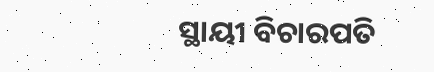ସ୍ଥାୟୀ ବିଚାରପତି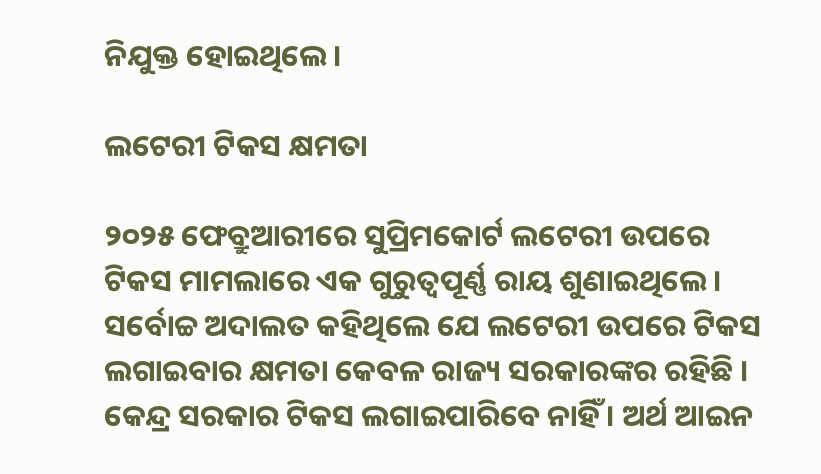ନିଯୁକ୍ତ ହୋଇଥିଲେ।

ଲଟେରୀ ଟିକସ କ୍ଷମତା

୨୦୨୫ ଫେବ୍ରୁଆରୀରେ ସୁପ୍ରିମକୋର୍ଟ ଲଟେରୀ ଉପରେ ଟିକସ ମାମଲାରେ ଏକ ଗୁରୁତ୍ୱପୂର୍ଣ୍ଣ ରାୟ ଶୁଣାଇଥିଲେ । ସର୍ବୋଚ୍ଚ ଅଦାଲତ କହିଥିଲେ ଯେ ଲଟେରୀ ଉପରେ ଟିକସ ଲଗାଇବାର କ୍ଷମତା କେବଳ ରାଜ୍ୟ ସରକାରଙ୍କର ରହିଛି । କେନ୍ଦ୍ର ସରକାର ଟିକସ ଲଗାଇପାରିବେ ନାହିଁ । ଅର୍ଥ ଆଇନ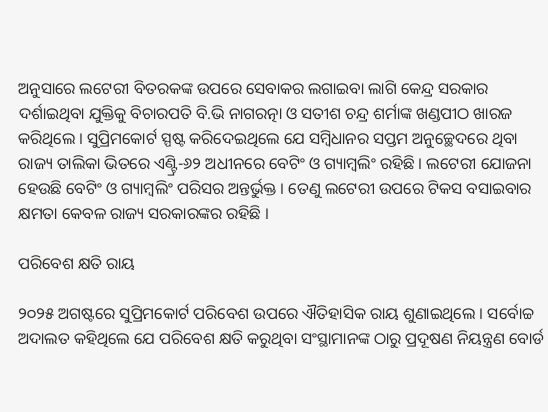ଅନୁସାରେ ଲଟେରୀ ବିତରକଙ୍କ ଉପରେ ସେବାକର ଲଗାଇବା ଲାଗି କେନ୍ଦ୍ର ସରକାର ଦର୍ଶାଇଥିବା ଯୁକ୍ତିକୁ ବିଚାରପତି ବି.ଭି ନାଗରତ୍ନା ଓ ସତୀଶ ଚନ୍ଦ୍ର ଶର୍ମାଙ୍କ ଖଣ୍ଡପୀଠ ଖାରଜ କରିଥିଲେ । ସୁପ୍ରିମକୋର୍ଟ ସ୍ପଷ୍ଟ କରିଦେଇଥିଲେ ଯେ ସମ୍ବିଧାନର ସପ୍ତମ ଅନୁଚ୍ଛେଦରେ ଥିବା ରାଜ୍ୟ ତାଲିକା ଭିତରେ ଏଣ୍ଟ୍ରି-୬୨ ଅଧୀନରେ ବେଟିଂ ଓ ଗ୍ୟାମ୍ବଲିଂ ରହିଛି । ଲଟେରୀ ଯୋଜନା ହେଉଛି ବେଟିଂ ଓ ଗ୍ୟାମ୍ବଲିଂ ପରିସର ଅନ୍ତର୍ଭୁକ୍ତ । ତେଣୁ ଲଟେରୀ ଉପରେ ଟିକସ ବସାଇବାର କ୍ଷମତା କେବଳ ରାଜ୍ୟ ସରକାରଙ୍କର ରହିଛି ।

ପରିବେଶ କ୍ଷତି ରାୟ

୨୦୨୫ ଅଗଷ୍ଟରେ ସୁପ୍ରିମକୋର୍ଟ ପରିବେଶ ଉପରେ ଐତିହାସିକ ରାୟ ଶୁଣାଇଥିଲେ । ସର୍ବୋଚ୍ଚ ଅଦାଲତ କହିଥିଲେ ଯେ ପରିବେଶ କ୍ଷତି କରୁଥିବା ସଂସ୍ଥାମାନଙ୍କ ଠାରୁ ପ୍ରଦୂଷଣ ନିୟନ୍ତ୍ରଣ ବୋର୍ଡ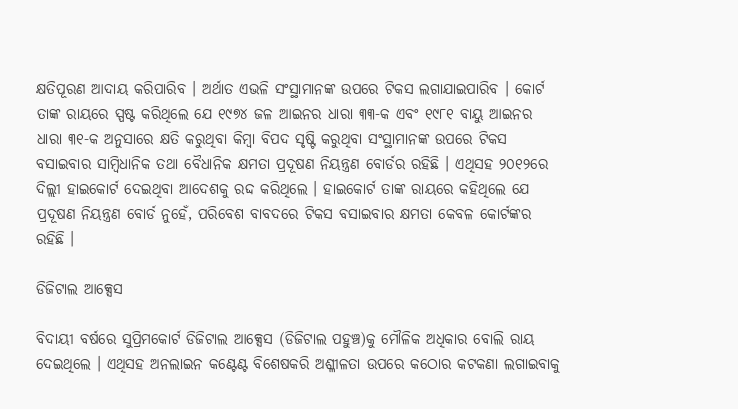କ୍ଷତିପୂରଣ ଆଦାୟ କରିପାରିବ । ଅର୍ଥାତ ଏଭଳି ସଂସ୍ଥାମାନଙ୍କ ଉପରେ ଟିକସ ଲଗାଯାଇପାରିବ । କୋର୍ଟ ତାଙ୍କ ରାୟରେ ସ୍ପଷ୍ଟ କରିଥିଲେ ଯେ ୧୯୭୪ ଜଳ ଆଇନର ଧାରା ୩୩-କ ଏବଂ ୧୯୮୧ ବାୟୁ ଆଇନର ଧାରା ୩୧-କ ଅନୁସାରେ କ୍ଷତି କରୁଥିବା କିମ୍ବା ବିପଦ ସୃଷ୍ଟି କରୁଥିବା ସଂସ୍ଥାମାନଙ୍କ ଉପରେ ଟିକସ ବସାଇବାର ସାମ୍ବିଧାନିକ ତଥା ବୈଧାନିକ କ୍ଷମତା ପ୍ରଦୂଷଣ ନିୟନ୍ତ୍ରଣ ବୋର୍ଡର ରହିଛି । ଏଥିସହ ୨୦୧୨ରେ ଦିଲ୍ଲୀ ହାଇକୋର୍ଟ ଦେଇଥିବା ଆଦେଶକୁ ରଦ୍ଦ କରିଥିଲେ । ହାଇକୋର୍ଟ ତାଙ୍କ ରାୟରେ କହିଥିଲେ ଯେ ପ୍ରଦୂଷଣ ନିୟନ୍ତ୍ରଣ ବୋର୍ଡ ନୁହେଁ, ପରିବେଶ ବାବଦରେ ଟିକସ ବସାଇବାର କ୍ଷମତା କେବଳ କୋର୍ଟଙ୍କର ରହିଛି ।

ଡିଜିଟାଲ ଆକ୍ସେସ

ବିଦାୟୀ ବର୍ଷରେ ସୁପ୍ରିମକୋର୍ଟ ଡିଜିଟାଲ ଆକ୍ସେସ (ଡିଜିଟାଲ ପହୁଞ୍ଚ)କୁ ମୌଳିକ ଅଧିକାର ବୋଲି ରାୟ ଦେଇଥିଲେ । ଏଥିସହ ଅନଲାଇନ କଣ୍ଟେଣ୍ଟ ବିଶେଷକରି ଅଶ୍ଳୀଳତା ଉପରେ କଠୋର କଟକଣା ଲଗାଇବାକୁ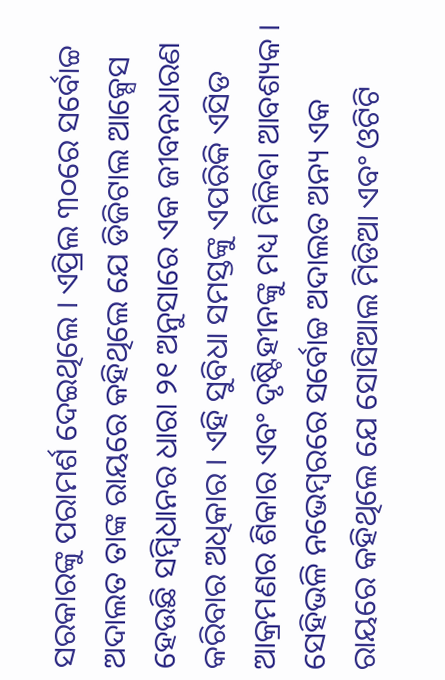ସରକାରଙ୍କୁ ପରାମର୍ଶ ଦେଇଥିଲେ । ଏପ୍ରିଲ ୩୦ରେ ସର୍ବୋଚ୍ଚ ଅଦାଲତ ତାଙ୍କ ରାୟରେ କହିଥିଲେ ଯେ ଡିଜିଟାଲ ଆକ୍ସେସ ହେଉଛି ସମ୍ବିଧାନର ଧାରା ୨୧ ଅନୁସାରେ ଏକ ଜୀବନଧାରଣ କରିବାର ଅଧିକାର । ଏହି ସୁବିଧା ସମସ୍ତଙ୍କୁ ଏପରିକି ଏସିଡ ଆକ୍ରମଣର ଶିକାର ଏବଂ ଦୃଷ୍ଟିହୀନଙ୍କୁ ମଧ୍ୟ ମିଳିବା ଆବଶ୍ୟକ । ସେହିଭଳି ନଭେମ୍ବରରେ ସର୍ବୋଚ୍ଚ ଅଦାଲତ ଅନ୍ୟ ଏକ ରାୟରେ କହିଥିଲେ ଯେ ସୋସିଆଲ ମିଡିଆ ଏବଂ ଓଟିଟି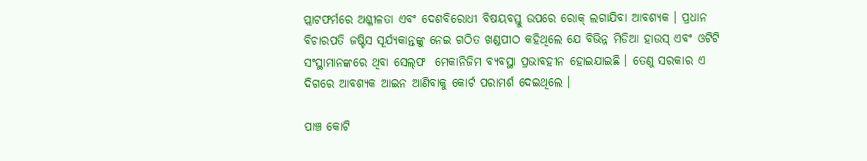ପ୍ଲାଟଫର୍ମରେ ଅଶ୍ଳୀଳତା ଏବଂ ଦେଶବିରୋଧୀ ବିଷୟବସ୍ତୁ ଉପରେ ରୋକ୍ ଲଗାଯିବା ଆବଶ୍ୟକ । ପ୍ରଧାନ ବିଚାରପତି ଜଷ୍ଟିସ ସୂର୍ଯ୍ୟକାନ୍ତଙ୍କୁ ନେଇ ଗଠିତ ଖଣ୍ଡପୀଠ କହିଥିଲେ ଯେ ବିଭିନ୍ନ ମିଡିଆ ହାଉସ୍ ଏବଂ ଓଟିଟି ସଂସ୍ଥାମାନଙ୍କରେ ଥିବା ସେଲ୍‌ଫ  ମେକାନିଜିମ ବ୍ୟବସ୍ଥା ପ୍ରଭାବହୀନ ହୋଇଯାଇଛି । ତେଣୁ ସରକାର ଏ ଦିଗରେ ଆବଶ୍ୟକ ଆଇନ ଆଣିବାକୁ କୋର୍ଟ ପରାମର୍ଶ ଦେଇଥିଲେ ।

ପାଞ୍ଚ କୋଟି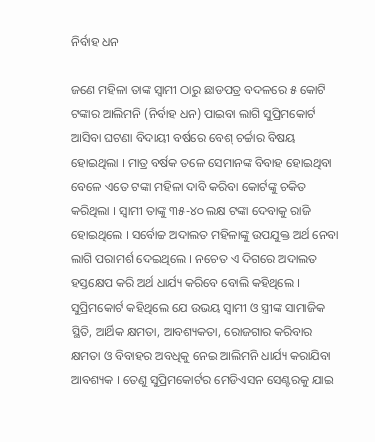ନିର୍ବାହ ଧନ

ଜଣେ ମହିଳା ତାଙ୍କ ସ୍ୱାମୀ ଠାରୁ ଛାଡପତ୍ର ବଦଳରେ ୫ କୋଟି ଟଙ୍କାର ଆଲିମନି (ନିର୍ବାହ ଧନ) ପାଇବା ଲାଗି ସୁପ୍ରିମକୋର୍ଟ ଆସିବା ଘଟଣା ବିଦାୟୀ ବର୍ଷରେ ବେଶ୍ ଚର୍ଚ୍ଚାର ବିଷୟ ହୋଇଥିଲା । ମାତ୍ର ବର୍ଷକ ତଳେ ସେମାନଙ୍କ ବିବାହ ହୋଇଥିବା ବେଳେ ଏତେ ଟଙ୍କା ମହିଳା ଦାବି କରିବା କୋର୍ଟଙ୍କୁ ଚକିତ କରିଥିଲା । ସ୍ୱାମୀ ତାଙ୍କୁ ୩୫-୪୦ ଲକ୍ଷ ଟଙ୍କା ଦେବାକୁ ରାଜି ହୋଇଥିଲେ । ସର୍ବୋଚ୍ଚ ଅଦାଲତ ମହିଳାଙ୍କୁ ଉପଯୁକ୍ତ ଅର୍ଥ ନେବା ଲାଗି ପରାମର୍ଶ ଦେଇଥିଲେ । ନଚେତ ଏ ଦିଗରେ ଅଦାଲତ ହସ୍ତକ୍ଷେପ କରି ଅର୍ଥ ଧାର୍ଯ୍ୟ କରିବେ ବୋଲି କହିଥିଲେ । ସୁପ୍ରିମକୋର୍ଟ କହିଥିଲେ ଯେ ଉଭୟ ସ୍ୱାମୀ ଓ ସ୍ତ୍ରୀଙ୍କ ସାମାଜିକ ସ୍ଥିତି, ଆର୍ଥିକ କ୍ଷମତା, ଆବଶ୍ୟକତା, ରୋଜଗାର କରିବାର କ୍ଷମତା ଓ ବିବାହର ଅବଧିକୁ ନେଇ ଆଲିମନି ଧାର୍ଯ୍ୟ କରାଯିବା ଆବଶ୍ୟକ । ତେଣୁ ସୁପ୍ରିମକୋର୍ଟର ମେଡିଏସନ ସେଣ୍ଟରକୁ ଯାଇ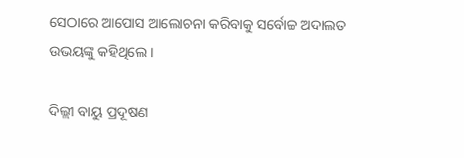ସେଠାରେ ଆପୋସ ଆଲୋଚନା କରିବାକୁ ସର୍ବୋଚ୍ଚ ଅଦାଲତ ଉଭୟଙ୍କୁ କହିଥିଲେ ।

ଦିଲ୍ଲୀ ବାୟୁ ପ୍ରଦୂଷଣ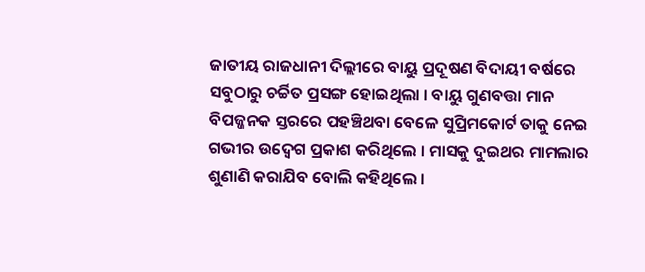ଜାତୀୟ ରାଜଧାନୀ ଦିଲ୍ଲୀରେ ବାୟୁ ପ୍ରଦୂଷଣ ବିଦାୟୀ ବର୍ଷରେ ସବୁଠାରୁ ଚର୍ଚ୍ଚିତ ପ୍ରସଙ୍ଗ ହୋଇଥିଲା । ବାୟୁ ଗୁଣବତ୍ତା ମାନ ବିପଜ୍ଜନକ ସ୍ତରରେ ପହଞ୍ଚିଥବା ବେଳେ ସୁପ୍ରିମକୋର୍ଟ ତାକୁ ନେଇ ଗଭୀର ଉଦ୍ବେଗ ପ୍ରକାଶ କରିଥିଲେ । ମାସକୁ ଦୁଇଥର ମାମଲାର ଶୁଣାଣି କରାଯିବ ବୋଲି କହିଥିଲେ ।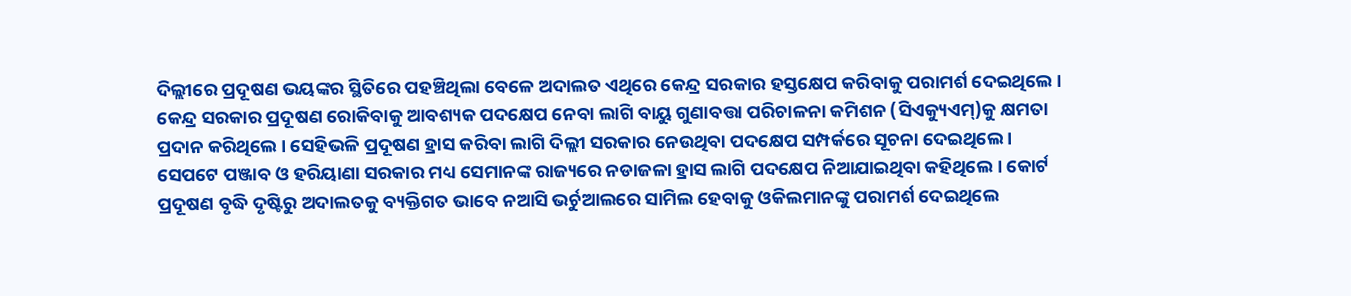ଦିଲ୍ଲୀରେ ପ୍ରଦୂଷଣ ଭୟଙ୍କର ସ୍ଥିତିରେ ପହଞ୍ଚିଥିଲା ବେଳେ ଅଦାଲତ ଏଥିରେ କେନ୍ଦ୍ର ସରକାର ହସ୍ତକ୍ଷେପ କରିବାକୁ ପରାମର୍ଶ ଦେଇଥିଲେ । କେନ୍ଦ୍ର ସରକାର ପ୍ରଦୂଷଣ ରୋକିବାକୁ ଆବଶ୍ୟକ ପଦକ୍ଷେପ ନେବା ଲାଗି ବାୟୁ ଗୁଣାବତ୍ତା ପରିଚାଳନା କମିଶନ (ସିଏକ୍ୟୁଏମ୍)କୁ କ୍ଷମତା ପ୍ରଦାନ କରିଥିଲେ । ସେହିଭଳି ପ୍ରଦୂଷଣ ହ୍ରାସ କରିବା ଲାଗି ଦିଲ୍ଲୀ ସରକାର ନେଉଥିବା ପଦକ୍ଷେପ ସମ୍ପର୍କରେ ସୂଚନା ଦେଇଥିଲେ । ସେପଟେ ପଞ୍ଜାବ ଓ ହରିୟାଣା ସରକାର ମଧ୍ୟ ସେମାନଙ୍କ ରାଜ୍ୟରେ ନଡାଜଳା ହ୍ରାସ ଲାଗି ପଦକ୍ଷେପ ନିଆଯାଇଥିବା କହିଥିଲେ । କୋର୍ଟ ପ୍ରଦୂଷଣ ବୃଦ୍ଧି ଦୃଷ୍ଟିରୁ ଅଦାଲତକୁ ବ୍ୟକ୍ତିଗତ ଭାବେ ନଆସି ଭର୍ଚୁଆଲରେ ସାମିଲ ହେବାକୁ ଓକିଲମାନଙ୍କୁ ପରାମର୍ଶ ଦେଇଥିଲେ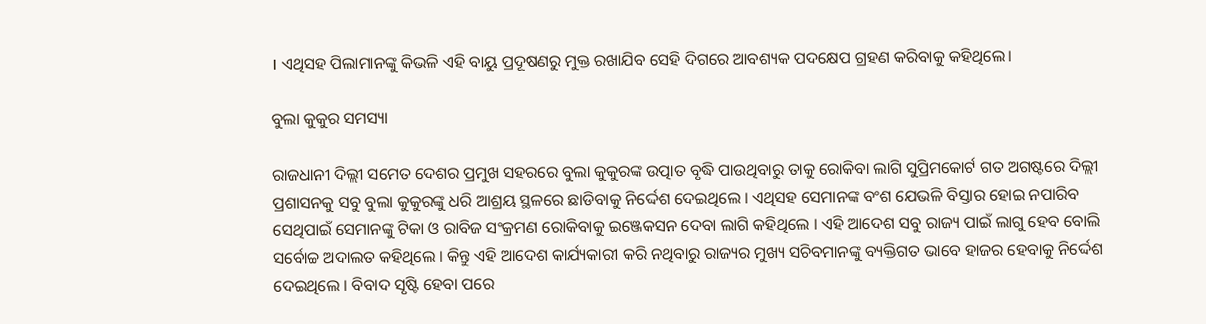। ଏଥିସହ ପିଲାମାନଙ୍କୁ କିଭଳି ଏହି ବାୟୁ ପ୍ରଦୂଷଣରୁ ମୁକ୍ତ ରଖାଯିବ ସେହି ଦିଗରେ ଆବଶ୍ୟକ ପଦକ୍ଷେପ ଗ୍ରହଣ କରିବାକୁ କହିଥିଲେ।

ବୁଲା କୁକୁର ସମସ୍ୟା

ରାଜଧାନୀ ଦିଲ୍ଲୀ ସମେତ ଦେଶର ପ୍ରମୁଖ ସହରରେ ବୁଲା କୁକୁରଙ୍କ ଉତ୍ପାତ ବୃଦ୍ଧି ପାଉଥିବାରୁ ତାକୁ ରୋକିବା ଲାଗି ସୁପ୍ରିମକୋର୍ଟ ଗତ ଅଗଷ୍ଟରେ ଦିଲ୍ଲୀ ପ୍ରଶାସନକୁ ସବୁ ବୁଲା କୁକୁରଙ୍କୁ ଧରି ଆଶ୍ରୟ ସ୍ଥଳରେ ଛାଡିବାକୁ ନିର୍ଦ୍ଦେଶ ଦେଇଥିଲେ । ଏଥିସହ ସେମାନଙ୍କ ବଂଶ ଯେଭଳି ବିସ୍ତାର ହୋଇ ନପାରିବ ସେଥିପାଇଁ ସେମାନଙ୍କୁ ଟିକା ଓ ରାବିଜ ସଂକ୍ରମଣ ରୋକିବାକୁ ଇଞ୍ଜେକସନ ଦେବା ଲାଗି କହିଥିଲେ । ଏହି ଆଦେଶ ସବୁ ରାଜ୍ୟ ପାଇଁ ଲାଗୁ ହେବ ବୋଲି ସର୍ବୋଚ୍ଚ ଅଦାଲତ କହିଥିଲେ । କିନ୍ତୁ ଏହି ଆଦେଶ କାର୍ଯ୍ୟକାରୀ କରି ନଥିବାରୁ ରାଜ୍ୟର ମୁଖ୍ୟ ସଚିବମାନଙ୍କୁ ବ୍ୟକ୍ତିଗତ ଭାବେ ହାଜର ହେବାକୁ ନିର୍ଦ୍ଦେଶ ଦେଇଥିଲେ । ବିବାଦ ସୃଷ୍ଟି ହେବା ପରେ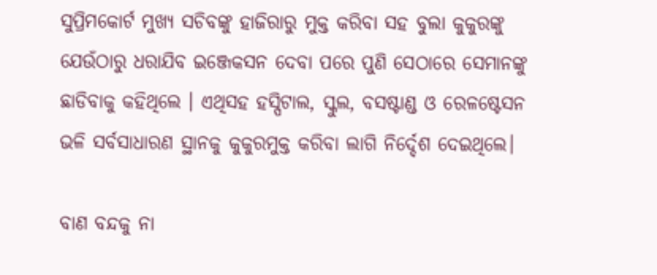ସୁପ୍ରିମକୋର୍ଟ ମୁଖ୍ୟ ସଚିବଙ୍କୁ ହାଜିରାରୁ ମୁକ୍ତ କରିବା ସହ ବୁଲା କୁକୁରଙ୍କୁ ଯେଉଁଠାରୁ ଧରାଯିବ ଇଞ୍ଜେକସନ ଦେବା ପରେ ପୁଣି ସେଠାରେ ସେମାନଙ୍କୁ ଛାଡିବାକୁ କହିଥିଲେ । ଏଥିସହ ହସ୍ପିଟାଲ, ସ୍କୁଲ, ବସଷ୍ଟାଣ୍ଡ ଓ ରେଳଷ୍ଟେସନ ଭଳି ସର୍ବସାଧାରଣ ସ୍ଥାନକୁ କୁକୁରମୁକ୍ତ କରିବା ଲାଗି ନିର୍ଦ୍ଦେଶ ଦେଇଥିଲେ।

ବାଣ ବନ୍ଦକୁ ନା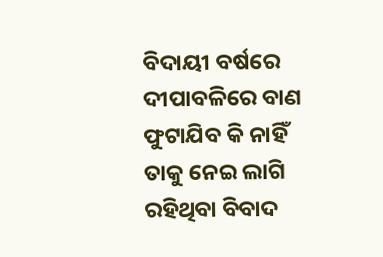ବିଦାୟୀ ବର୍ଷରେ ଦୀପାବଳିରେ ବାଣ ଫୁଟାଯିବ କି ନାହିଁ ତାକୁ ନେଇ ଲାଗି ରହିଥିବା ବିବାଦ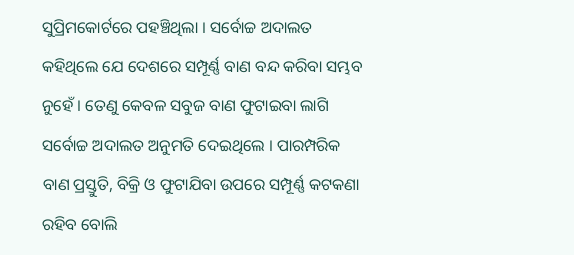ସୁପ୍ରିମକୋର୍ଟରେ ପହଞ୍ଚିଥିଲା । ସର୍ବୋଚ୍ଚ ଅଦାଲତ କହିଥିଲେ ଯେ ଦେଶରେ ସମ୍ପୂର୍ଣ୍ଣ ବାଣ ବନ୍ଦ କରିବା ସମ୍ଭବ ନୁହେଁ । ତେଣୁ କେବଳ ସବୁଜ ବାଣ ଫୁଟାଇବା ଲାଗି ସର୍ବୋଚ୍ଚ ଅଦାଲତ ଅନୁମତି ଦେଇଥିଲେ । ପାରମ୍ପରିକ ବାଣ ପ୍ରସ୍ତୁତି, ବିକ୍ରି ଓ ଫୁଟାଯିବା ଉପରେ ସମ୍ପୂର୍ଣ୍ଣ କଟକଣା ରହିବ ବୋଲି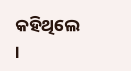କହିଥିଲେ ।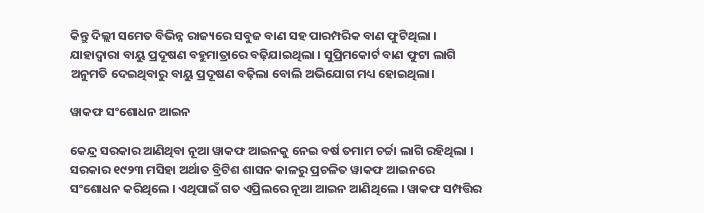କିନ୍ତୁ ଦିଲ୍ଲୀ ସମେତ ବିଭିନ୍ନ ରାଜ୍ୟରେ ସବୁଜ ବାଣ ସହ ପାରମ୍ପରିକ ବାଣ ଫୁଟିଥିଲା । ଯାହାଦ୍ୱାରା ବାୟୁ ପ୍ରଦୂଷଣ ବହୁମାତ୍ରାରେ ବଢ଼ିଯାଇଥିଲା । ସୁପ୍ରିମକୋର୍ଟ ବାଣ ଫୁଟା ଲାଗି ଅନୁମତି ଦେଇଥିବାରୁ ବାୟୁ ପ୍ରଦୂଷଣ ବଢ଼ିଲା ବୋଲି ଅଭିଯୋଗ ମଧ୍ୟ ହୋଇଥିଲା।

ୱାକଫ ସଂଶୋଧନ ଆଇନ

କେନ୍ଦ୍ର ସରକାର ଆଣିଥିବା ନୂଆ ୱାକଫ ଆଇନକୁ ନେଇ ବର୍ଷ ତମାମ ଚର୍ଚ୍ଚା ଲାଗି ରହିଥିଲା । ସରକାର ୧୯୨୩ ମସିହା ଅର୍ଥାତ ବ୍ରିଟିଶ ଶାସନ କାଳରୁ ପ୍ରଚଳିତ ୱାକଫ ଆଇନରେ ସଂଶୋଧନ କରିଥିଲେ । ଏଥିପାଇଁ ଗତ ଏପ୍ରିଲରେ ନୂଆ ଆଇନ ଆଣିଥିଲେ । ୱାକଫ ସମ୍ପତ୍ତିର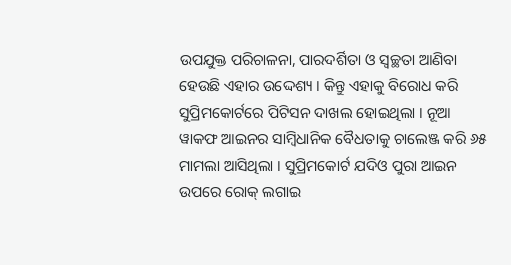ଉପଯୁକ୍ତ ପରିଚାଳନା, ପାରଦର୍ଶିତା ଓ ସ୍ୱଚ୍ଛତା ଆଣିବା ହେଉଛି ଏହାର ଉଦ୍ଦେଶ୍ୟ । କିନ୍ତୁ ଏହାକୁ ବିରୋଧ କରି ସୁପ୍ରିମକୋର୍ଟରେ ପିଟିସନ ଦାଖଲ ହୋଇଥିଲା । ନୂଆ ୱାକଫ ଆଇନର ସାମ୍ବିଧାନିକ ବୈଧତାକୁ ଚାଲେଞ୍ଜ କରି ୬୫ ମାମଲା ଆସିଥିଲା । ସୁପ୍ରିମକୋର୍ଟ ଯଦିଓ ପୁରା ଆଇନ ଉପରେ ରୋକ୍ ଲଗାଇ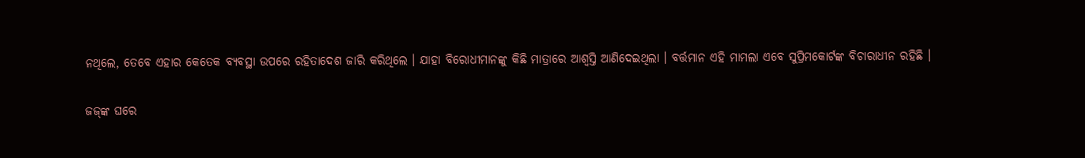ନଥିଲେ, ତେବେ ଏହାର କେତେକ ବ୍ୟବସ୍ଥା ଉପରେ ରହିତାଦେଶ ଜାରି କରିଥିଲେ । ଯାହା ବିରୋଧୀମାନଙ୍କୁ କିଛି ମାତ୍ରାରେ ଆଶ୍ୱସ୍ତି ଆଣିଦେଇଥିଲା । ବର୍ତ୍ତମାନ ଏହି ମାମଲା ଏବେ ସୁପ୍ରିମକୋର୍ଟଙ୍କ ବିଚାରାଧୀନ ରହିଛି ।

ଜଜ୍‌ଙ୍କ ଘରେ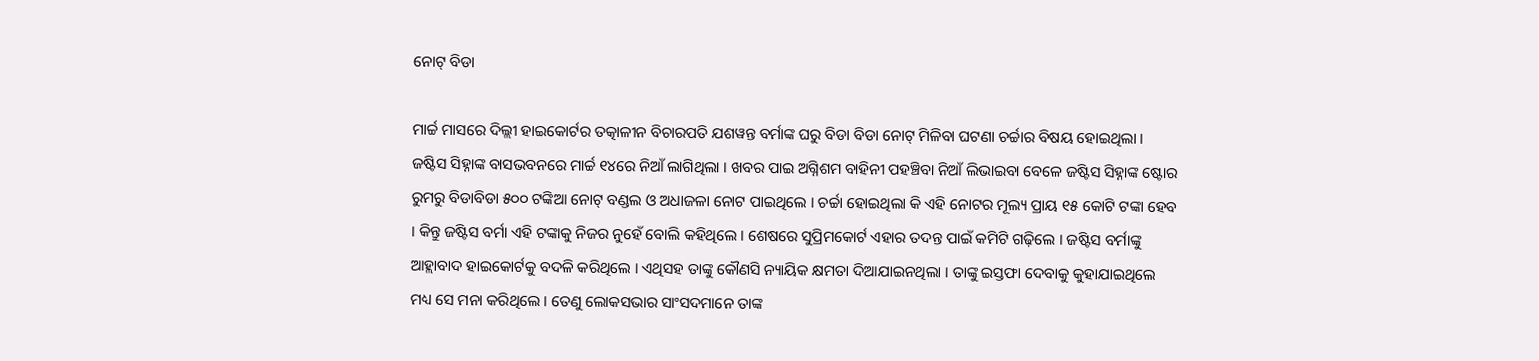ନୋଟ୍ ବିଡା

ମାର୍ଚ୍ଚ ମାସରେ ଦିଲ୍ଲୀ ହାଇକୋର୍ଟର ତତ୍କାଳୀନ ବିଚାରପତି ଯଶୱନ୍ତ ବର୍ମାଙ୍କ ଘରୁ ବିଡା ବିଡା ନୋଟ୍ ମିଳିବା ଘଟଣା ଚର୍ଚ୍ଚାର ବିଷୟ ହୋଇଥିଲା । ଜଷ୍ଟିସ ସିହ୍ନାଙ୍କ ବାସଭବନରେ ମାର୍ଚ୍ଚ ୧୪ରେ ନିଆଁ ଲାଗିଥିଲା । ଖବର ପାଇ ଅଗ୍ନିଶମ ବାହିନୀ ପହଞ୍ଚିବା ନିଆଁ ଲିଭାଇବା ବେଳେ ଜଷ୍ଟିସ ସିହ୍ନାଙ୍କ ଷ୍ଟୋର ରୁମରୁ ବିଡାବିଡା ୫୦୦ ଟଙ୍କିଆ ନୋଟ୍ ବଣ୍ଡଲ ଓ ଅଧାଜଳା ନୋଟ ପାଇଥିଲେ । ଚର୍ଚ୍ଚା ହୋଇଥିଲା କି ଏହି ନୋଟର ମୂଲ୍ୟ ପ୍ରାୟ ୧୫ କୋଟି ଟଙ୍କା ହେବ । କିନ୍ତୁ ଜଷ୍ଟିସ ବର୍ମା ଏହି ଟଙ୍କାକୁ ନିଜର ନୁହେଁ ବୋଲି କହିଥିଲେ । ଶେଷରେ ସୁପ୍ରିମକୋର୍ଟ ଏହାର ତଦନ୍ତ ପାଇଁ କମିଟି ଗଢ଼ିଲେ । ଜଷ୍ଟିସ ବର୍ମାଙ୍କୁ ଆହ୍ଲାବାଦ ହାଇକୋର୍ଟକୁ ବଦଳି କରିଥିଲେ । ଏଥିସହ ତାଙ୍କୁ କୌଣସି ନ୍ୟାୟିକ କ୍ଷମତା ଦିଆଯାଇନଥିଲା । ତାଙ୍କୁ ଇସ୍ତଫା ଦେବାକୁ କୁହାଯାଇଥିଲେ ମଧ୍ୟ ସେ ମନା କରିଥିଲେ । ତେଣୁ ଲୋକସଭାର ସାଂସଦମାନେ ତାଙ୍କ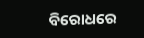ବିରୋଧରେ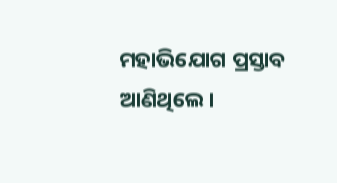ମହାଭିଯୋଗ ପ୍ରସ୍ତାବ ଆଣିଥିଲେ।